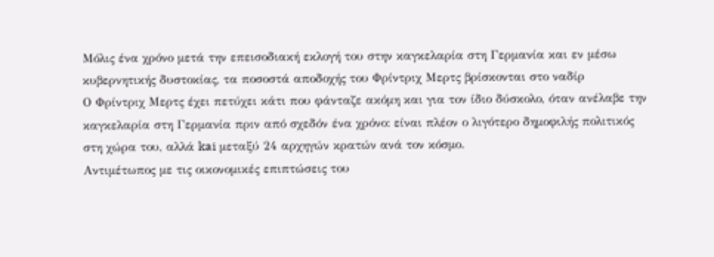Μόλις ένα χρόνο μετά την επεισοδιακή εκλογή του στην καγκελαρία στη Γερμανία και εν μέσω κυβερνητικής δυστοκίας, τα ποσοστά αποδοχής του Φρίντριχ Μερτς βρίσκονται στο ναδίρ
Ο Φρίντριχ Μερτς έχει πετύχει κάτι που φάνταζε ακόμη και για τον ίδιο δύσκολο, όταν ανέλαβε την καγκελαρία στη Γερμανία πριν από σχεδόν ένα χρόνο: είναι πλέον ο λιγότερο δημοφιλής πολιτικός στη χώρα του, αλλά kai μεταξύ 24 αρχηγών κρατών ανά τον κόσμο.
Αντιμέτωπος με τις οικονομικές επιπτώσεις του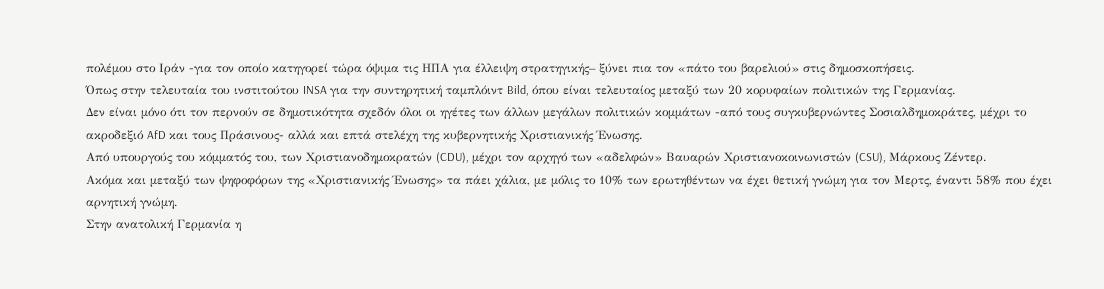πολέμου στο Ιράν -για τον οποίο κατηγορεί τώρα όψιμα τις ΗΠΑ για έλλειψη στρατηγικής– ξύνει πια τον «πάτο του βαρελιού» στις δημοσκοπήσεις.
Όπως στην τελευταία του ινστιτούτου INSA για την συντηρητική ταμπλόιντ Bild, όπου είναι τελευταίος μεταξύ των 20 κορυφαίων πολιτικών της Γερμανίας.
Δεν είναι μόνο ότι τον περνούν σε δημοτικότητα σχεδόν όλοι οι ηγέτες των άλλων μεγάλων πολιτικών κομμάτων -από τους συγκυβερνώντες Σοσιαλδημοκράτες, μέχρι το ακροδεξιό AfD και τους Πράσινους- αλλά και επτά στελέχη της κυβερνητικής Χριστιανικής Ένωσης.
Από υπουργούς του κόμματός του, των Χριστιανοδημοκρατών (CDU), μέχρι τον αρχηγό των «αδελφών» Βαυαρών Χριστιανοκοινωνιστών (CSU), Μάρκους Ζέντερ.
Ακόμα και μεταξύ των ψηφοφόρων της «Χριστιανικής Ένωσης» τα πάει χάλια, με μόλις το 10% των ερωτηθέντων να έχει θετική γνώμη για τον Μερτς, έναντι 58% που έχει αρνητική γνώμη.
Στην ανατολική Γερμανία η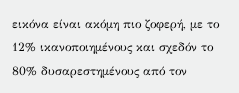εικόνα είναι ακόμη πιο ζοφερή, με το 12% ικανοποιημένους και σχεδόν το 80% δυσαρεστημένους από τον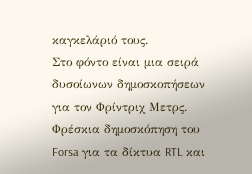καγκελάριό τους.
Στο φόντο είναι μια σειρά δυσοίωνων δημοσκοπήσεων για τον Φρίντριχ Μετρς.
Φρέσκια δημοσκόπηση του Forsa για τα δίκτυα RTL και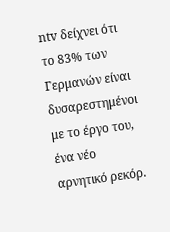ntv δείχνει ότι το 83% των Γερμανών είναι δυσαρεστημένοι με το έργο του, ένα νέο αρνητικό ρεκόρ.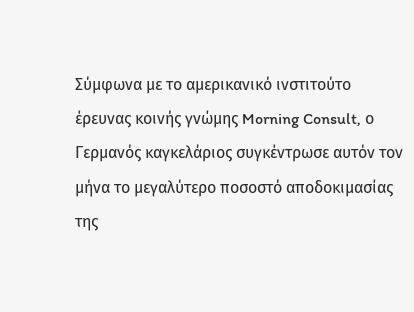Σύμφωνα με το αμερικανικό ινστιτούτο έρευνας κοινής γνώμης Morning Consult, ο Γερμανός καγκελάριος συγκέντρωσε αυτόν τον μήνα το μεγαλύτερο ποσοστό αποδοκιμασίας της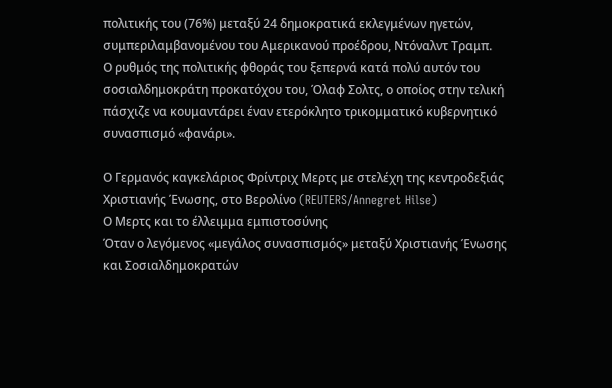πολιτικής του (76%) μεταξύ 24 δημοκρατικά εκλεγμένων ηγετών, συμπεριλαμβανομένου του Αμερικανού προέδρου, Ντόναλντ Τραμπ.
Ο ρυθμός της πολιτικής φθοράς του ξεπερνά κατά πολύ αυτόν του σοσιαλδημοκράτη προκατόχου του, Όλαφ Σολτς, ο οποίος στην τελική πάσχιζε να κουμαντάρει έναν ετερόκλητο τρικομματικό κυβερνητικό συνασπισμό «φανάρι».

Ο Γερμανός καγκελάριος Φρίντριχ Μερτς με στελέχη της κεντροδεξιάς Χριστιανής Ένωσης, στο Βερολίνο (REUTERS/Annegret Hilse)
Ο Μερτς και το έλλειμμα εμπιστοσύνης
Όταν ο λεγόμενος «μεγάλος συνασπισμός» μεταξύ Χριστιανής Ένωσης και Σοσιαλδημοκρατών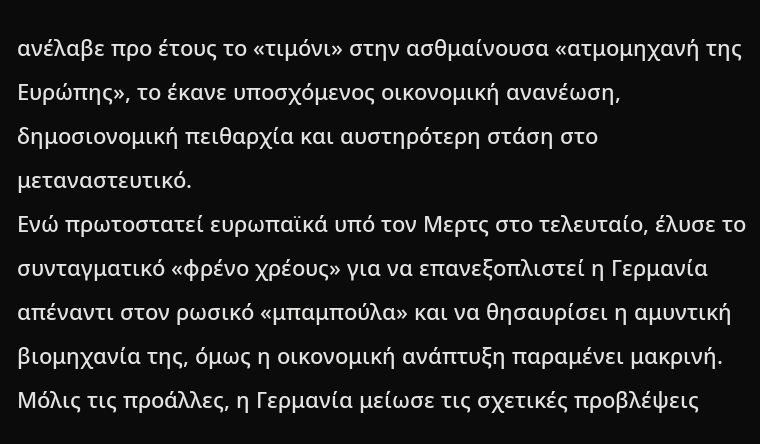ανέλαβε προ έτους το «τιμόνι» στην ασθμαίνουσα «ατμομηχανή της Ευρώπης», το έκανε υποσχόμενος οικονομική ανανέωση, δημοσιονομική πειθαρχία και αυστηρότερη στάση στο μεταναστευτικό.
Ενώ πρωτοστατεί ευρωπαϊκά υπό τον Μερτς στο τελευταίο, έλυσε το συνταγματικό «φρένο χρέους» για να επανεξοπλιστεί η Γερμανία απέναντι στον ρωσικό «μπαμπούλα» και να θησαυρίσει η αμυντική βιομηχανία της, όμως η οικονομική ανάπτυξη παραμένει μακρινή.
Μόλις τις προάλλες, η Γερμανία μείωσε τις σχετικές προβλέψεις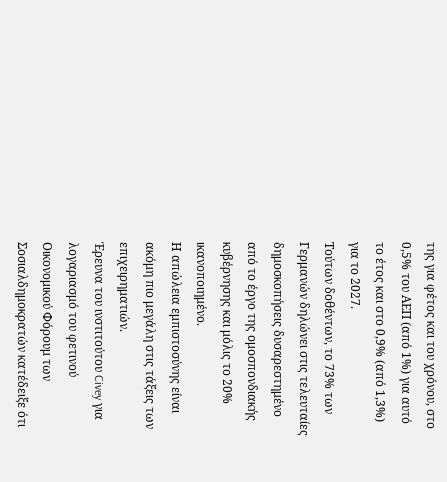της για φέτος και του χρόνου, στο 0,5% του ΑΕΠ (από 1%) για αυτό το έτος και στο 0,9% (από 1,3%) για το 2027.
Τούτων δοθέντων, το 73% των Γερμανών δηλώνει στις τελευταίες δημοσκοπήσεις δυσαρεστημένο από το έργο της ομοσπονδιακής κυβέρνησης και μόλις το 20% ικανοποιημένο.
Η απώλεια εμπιστοσύνης είναι ακόμη πιο μεγάλη στις τάξεις των επιχειρηματιών.
Έρευνα του ινστιτούτου Civey για λογαριασμό του φετινού Οικονομικού Φόρουμ των Σοσιαλδημοκρατών κατέδειξε ότι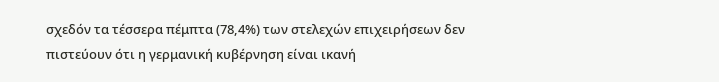σχεδόν τα τέσσερα πέμπτα (78,4%) των στελεχών επιχειρήσεων δεν πιστεύουν ότι η γερμανική κυβέρνηση είναι ικανή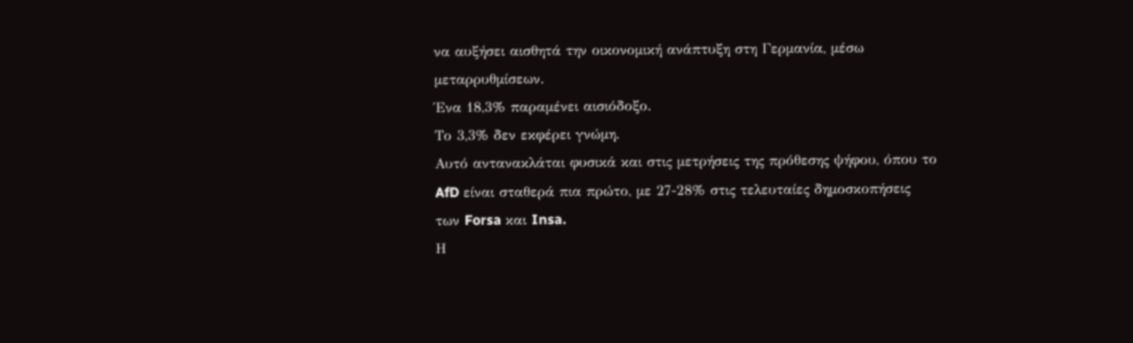να αυξήσει αισθητά την οικονομική ανάπτυξη στη Γερμανία, μέσω μεταρρυθμίσεων.
Ένα 18,3% παραμένει αισιόδοξο.
Το 3,3% δεν εκφέρει γνώμη.
Αυτό αντανακλάται φυσικά και στις μετρήσεις της πρόθεσης ψήφου, όπου το AfD είναι σταθερά πια πρώτο, με 27-28% στις τελευταίες δημοσκοπήσεις των Forsa και Insa.
Η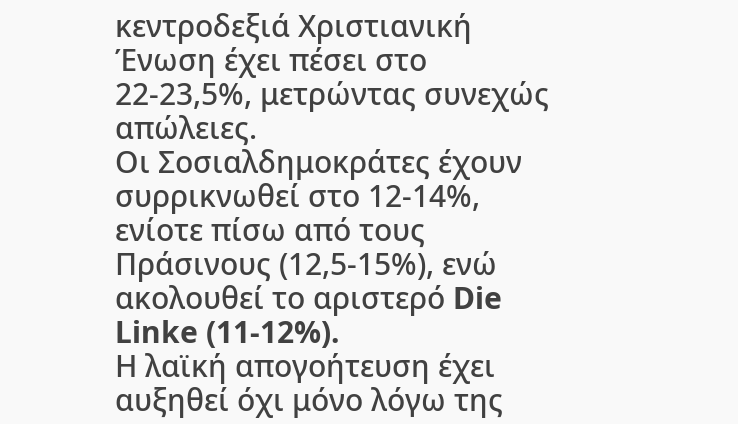κεντροδεξιά Χριστιανική Ένωση έχει πέσει στο 22-23,5%, μετρώντας συνεχώς απώλειες.
Οι Σοσιαλδημοκράτες έχουν συρρικνωθεί στο 12-14%, ενίοτε πίσω από τους Πράσινους (12,5-15%), ενώ ακολουθεί το αριστερό Die Linke (11-12%).
Η λαϊκή απογοήτευση έχει αυξηθεί όχι μόνο λόγω της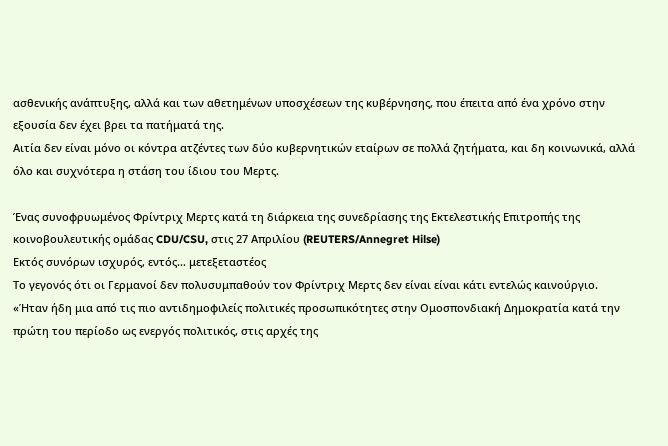ασθενικής ανάπτυξης, αλλά και των αθετημένων υποσχέσεων της κυβέρνησης, που έπειτα από ένα χρόνο στην εξουσία δεν έχει βρει τα πατήματά της.
Αιτία δεν είναι μόνο οι κόντρα ατζέντες των δύο κυβερνητικών εταίρων σε πολλά ζητήματα, και δη κοινωνικά, αλλά όλο και συχνότερα η στάση του ίδιου του Μερτς.

Ένας συνοφρυωμένος Φρίντριχ Μερτς κατά τη διάρκεια της συνεδρίασης της Εκτελεστικής Επιτροπής της κοινοβουλευτικής ομάδας CDU/CSU, στις 27 Απριλίου (REUTERS/Annegret Hilse)
Εκτός συνόρων ισχυρός, εντός… μετεξεταστέος
Το γεγονός ότι οι Γερμανοί δεν πολυσυμπαθούν τον Φρίντριχ Μερτς δεν είναι είναι κάτι εντελώς καινούργιο.
«Ήταν ήδη μια από τις πιο αντιδημοφιλείς πολιτικές προσωπικότητες στην Ομοσπονδιακή Δημοκρατία κατά την πρώτη του περίοδο ως ενεργός πολιτικός, στις αρχές της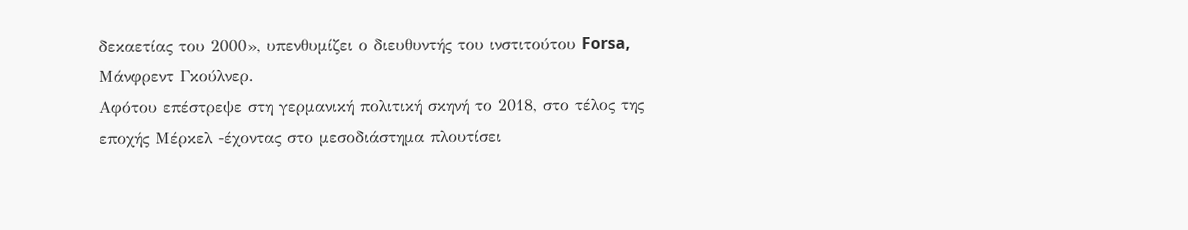δεκαετίας του 2000», υπενθυμίζει ο διευθυντής του ινστιτούτου Forsa, Μάνφρεντ Γκούλνερ.
Αφότου επέστρεψε στη γερμανική πολιτική σκηνή το 2018, στο τέλος της εποχής Μέρκελ -έχοντας στο μεσοδιάστημα πλουτίσει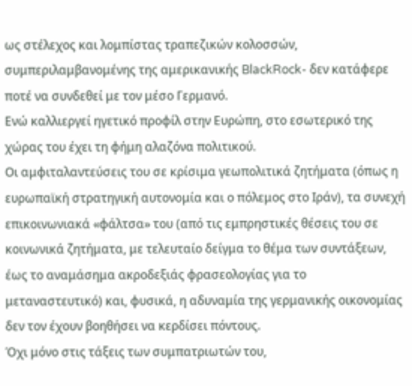ως στέλεχος και λομπίστας τραπεζικών κολοσσών, συμπεριλαμβανομένης της αμερικανικής BlackRock- δεν κατάφερε ποτέ να συνδεθεί με τον μέσο Γερμανό.
Ενώ καλλιεργεί ηγετικό προφίλ στην Ευρώπη, στο εσωτερικό της χώρας του έχει τη φήμη αλαζόνα πολιτικού.
Οι αμφιταλαντεύσεις του σε κρίσιμα γεωπολιτικά ζητήματα (όπως η ευρωπαϊκή στρατηγική αυτονομία και ο πόλεμος στο Ιράν), τα συνεχή επικοινωνιακά «φάλτσα» του (από τις εμπρηστικές θέσεις του σε κοινωνικά ζητήματα, με τελευταίο δείγμα το θέμα των συντάξεων, έως το αναμάσημα ακροδεξιάς φρασεολογίας για το μεταναστευτικό) και, φυσικά, η αδυναμία της γερμανικής οικονομίας δεν τον έχουν βοηθήσει να κερδίσει πόντους.
Όχι μόνο στις τάξεις των συμπατριωτών του,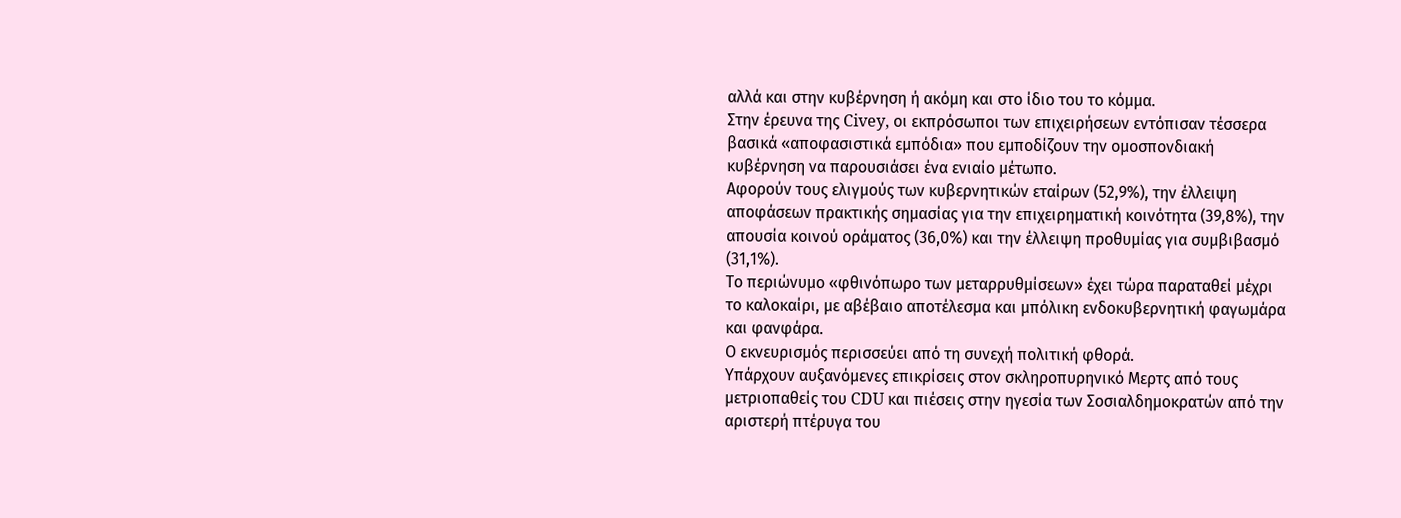αλλά και στην κυβέρνηση ή ακόμη και στο ίδιο του το κόμμα.
Στην έρευνα της Civey, οι εκπρόσωποι των επιχειρήσεων εντόπισαν τέσσερα βασικά «αποφασιστικά εμπόδια» που εμποδίζουν την ομοσπονδιακή κυβέρνηση να παρουσιάσει ένα ενιαίο μέτωπο.
Αφορούν τους ελιγμούς των κυβερνητικών εταίρων (52,9%), την έλλειψη αποφάσεων πρακτικής σημασίας για την επιχειρηματική κοινότητα (39,8%), την απουσία κοινού οράματος (36,0%) και την έλλειψη προθυμίας για συμβιβασμό (31,1%).
Το περιώνυμο «φθινόπωρο των μεταρρυθμίσεων» έχει τώρα παραταθεί μέχρι το καλοκαίρι, με αβέβαιο αποτέλεσμα και μπόλικη ενδοκυβερνητική φαγωμάρα και φανφάρα.
Ο εκνευρισμός περισσεύει από τη συνεχή πολιτική φθορά.
Υπάρχουν αυξανόμενες επικρίσεις στον σκληροπυρηνικό Μερτς από τους μετριοπαθείς του CDU και πιέσεις στην ηγεσία των Σοσιαλδημοκρατών από την αριστερή πτέρυγα του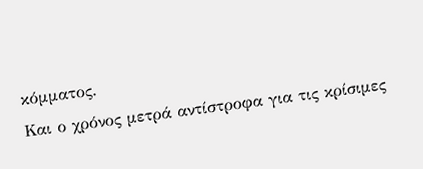κόμματος.
Και ο χρόνος μετρά αντίστροφα για τις κρίσιμες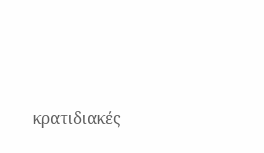κρατιδιακές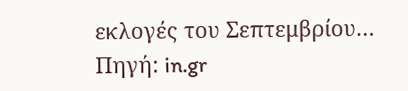εκλογές του Σεπτεμβρίου…
Πηγή: in.gr